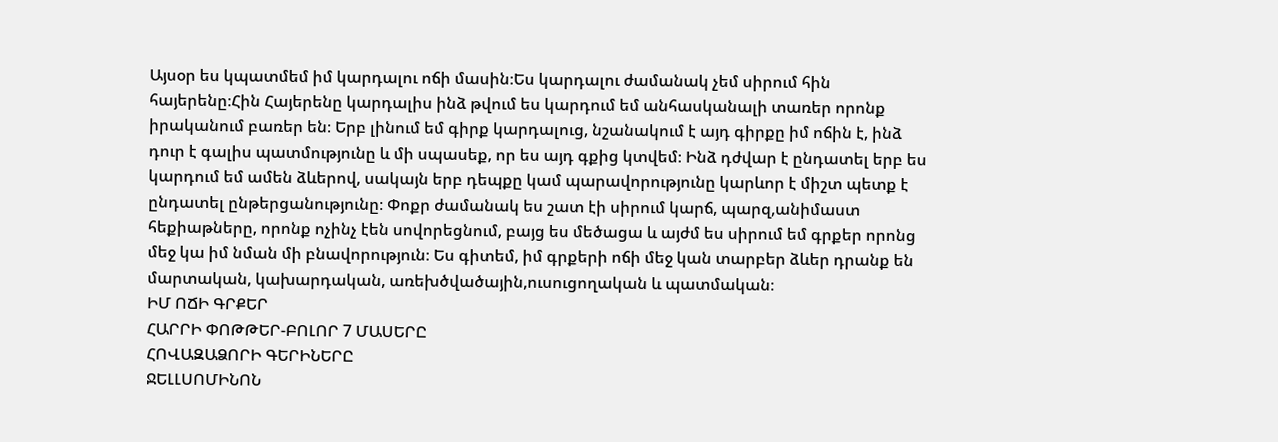Այսօր ես կպատմեմ իմ կարդալու ոճի մասին։Ես կարդալու ժամանակ չեմ սիրում հին հայերենը։Հին Հայերենը կարդալիս ինձ թվում ես կարդում եմ անհասկանալի տառեր որոնք իրականում բառեր են։ Երբ լինում եմ գիրք կարդալուց, նշանակում է այդ գիրքը իմ ոճին է, ինձ դուր է գալիս պատմությունը և մի սպասեք, որ ես այդ գքից կտվեմ։ Ինձ դժվար է ընդատել երբ ես կարդում եմ ամեն ձևերով, սակայն երբ դեպքը կամ պարավորությունը կարևոր է միշտ պետք է ընդատել ընթերցանությունը։ Փոքր ժամանակ ես շատ էի սիրում կարճ, պարզ,անիմաստ հեքիաթները, որոնք ոչինչ էեն սովորեցնում, բայց ես մեծացա և այժմ ես սիրում եմ գրքեր որոնց մեջ կա իմ նման մի բնավորություն։ Ես գիտեմ, իմ գրքերի ոճի մեջ կան տարբեր ձևեր դրանք են մարտական, կախարդական, առեխծվածային,ուսուցողական և պատմական։
ԻՄ ՈՃԻ ԳՐՔԵՐ
ՀԱՐՐԻ ՓՈԹԹԵՐ-ԲՈԼՈՐ 7 ՄԱՍԵՐԸ
ՀՈՎԱԶԱՁՈՐԻ ԳԵՐԻՆԵՐԸ
ՋԵԼԼՍՈՄԻՆՈՆ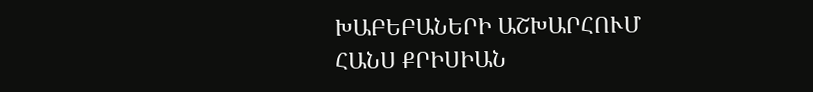ԽԱԲԵԲԱՆԵՐԻ ԱՇԽԱՐՀՈՒՄ
ՀԱՆՍ ՔՐԻՍԻԱՆ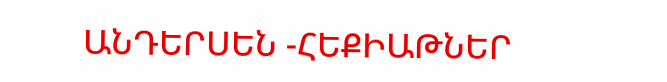ԱՆԴԵՐՍԵՆ -ՀԵՔԻԱԹՆԵՐ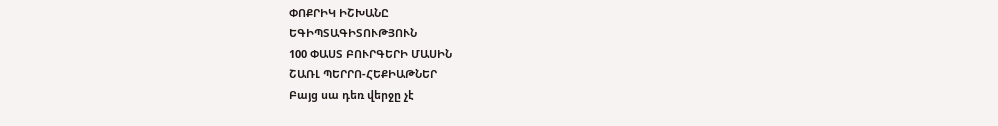ՓՈՔՐԻԿ ԻՇԽԱՆԸ
ԵԳԻՊՏԱԳԻՏՈՒԹՅՈՒՆ
100 ՓԱՍՏ ԲՈՒՐԳԵՐԻ ՄԱՍԻՆ
ՇԱՌԼ ՊԵՐՐՈ-ՀԵՔԻԱԹՆԵՐ
Բայց սա դեռ վերջը չէ